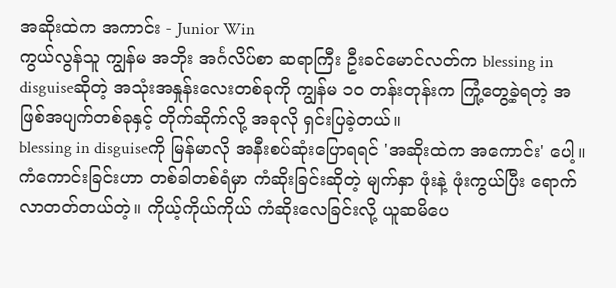အဆိုးထဲက အကာင်း - Junior Win
ကွယ်လွန်သူ ကျွန်မ အဘိုး အင်္ဂလိပ်စာ ဆရာကြီး ဦးခင်မောင်လတ်က blessing in disguiseဆိုတဲ့ အသုံးအနှုန်းလေးတစ်ခုကို ကျွန်မ ၁ဝ တန်းတုန်းက ကြုံ့တွေ့ခဲ့ရတဲ့ အဖြစ်အပျက်တစ်ခုနှင့် တိုက်ဆိုက်လို့ အခုလို ရှင်းပြခဲ့တယ်။
blessing in disguiseကို မြန်မာလို အနီးစပ်ဆုံးပြောရရင် 'အဆိုးထဲက အကောင်း' ပေါ့။ ကံကောင်းခြင်းဟာ တစ်ခါတစ်ရံမှာ ကံဆိုးခြင်းဆိုတဲ့ မျက်နှာ ဖုံးနဲ့ ဖုံးကွယ်ပြီး ရောက်လာတတ်တယ်တဲ့။ ကိုယ့်ကိုယ်ကိုယ် ကံဆိုးလေခြင်းလို့ ယူဆမိပေ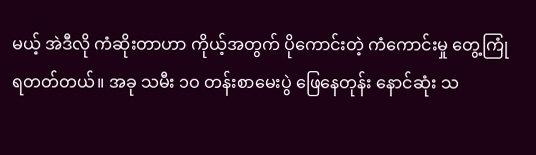မယ့် အဲဒီလို ကံဆိုးတာဟာ ကိုယ့်အတွက် ပိုကောင်းတဲ့ ကံကောင်းမှု တွေ့ကြုံရတတ်တယ်။ အခု သမီး ၁ဝ တန်းစာမေးပွဲ ဖြေနေတုန်း နောင်ဆုံး သ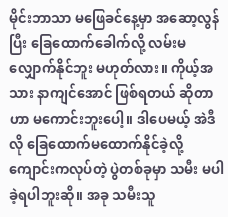မိုင်းဘာသာ မဖြေခင်နေ့မှာ အဆော့လွန်ပြီး ခြေထောက်ခေါက်လို့ လမ်းမလျှောက်နိုင်ဘူး မဟုတ်လား။ ကိုယ့်အသား နာကျင်အောင် ဖြစ်ရတယ် ဆိုတာဟာ မကောင်းဘူးပေါ့။ ဒါပေမယ့် အဲဒီလို ခြေထောက်မထောက်နိုင်ခဲ့လို့ ကျောင်းကလုပ်တဲ့ ပွဲတစ်ခုမှာ သမီး မပါခဲ့ရပါဘူးဆို။ အခု သမီးသူ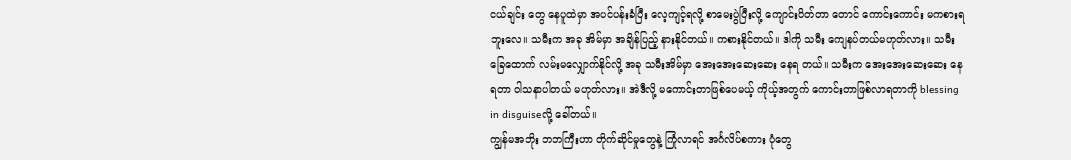ငယ်ချင်း တွေ နေပူထဲမှာ အပင်ပန်းခံပြီး လေ့ကျင့်ရလို့ စာမေးပွဲပြီးလို့ ကျောင်းပိတ်တာ တောင် ကောင်းကောင်း မကစားရဘူးလေ။ သမီးက အခု အိမ်မှာ အချိန်ပြည့် နားနိုင်တယ်။ ကစားနိုင်တယ်။ ဒါကို သမီး ကျေနပ်တယ်မဟုတ်လား။ သမီး ခြေထောက် လမ်းမလျှောက်နိုင်လို့ အခု သမီးအိမ်မှာ အေးအေးဆေးဆေး နေရ တယ်။ သမီးက အေးအေးဆေးဆေး နေရတာ ဝါသနာပါတယ် မဟုတ်လား။ အဲဒီလို့ မကောင်းတာဖြစ်ပေမယ့် ကိုယ့်အတွက် ကောင်းတာဖြစ်လာရတာကို blessing in disguiseလို့ ခေါ်တယ်။
ကျွန်မအဘိုး ဘဘကြီးဟာ တိုက်ဆိုင်မှုတွေနဲ့ ကြုံလာရင် အင်္ဂလိပ်စကား ပုံတွေ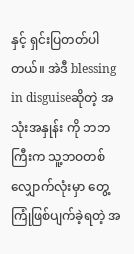နှင့် ရှင်းပြတတ်ပါတယ်။ အဲဒီ blessing in disguiseဆိုတဲ့ အသုံးအနှုန်း ကို ဘဘကြီးက သူ့ဘဝတစ်လျှောက်လုံးမှာ တွေ့ကြုံဖြစ်ပျက်ခဲ့ရတဲ့ အ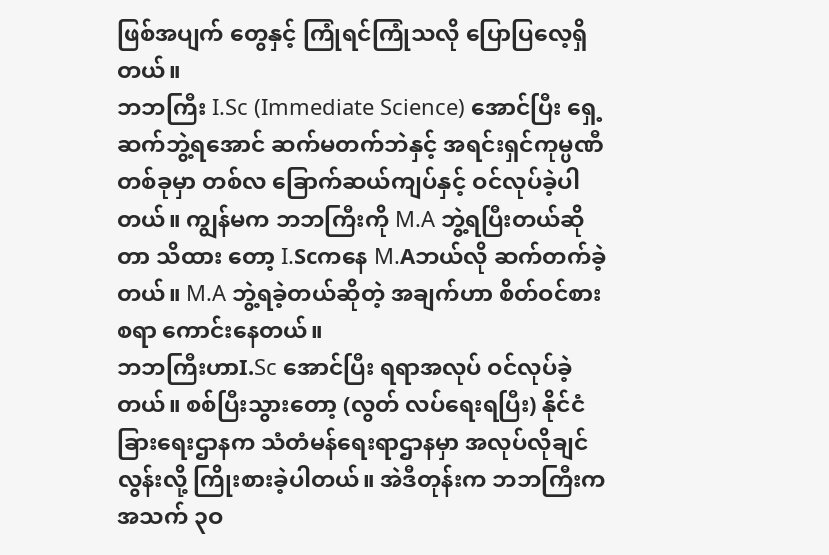ဖြစ်အပျက် တွေနှင့် ကြုံရင်ကြုံသလို ပြောပြလေ့ရှိတယ်။
ဘဘကြီး I.Sc (Immediate Science) အောင်ပြီး ရှေ့ဆက်ဘွဲ့ရအောင် ဆက်မတက်ဘဲနှင့် အရင်းရှင်ကုမ္ပဏီတစ်ခုမှာ တစ်လ ခြောက်ဆယ်ကျပ်နှင့် ဝင်လုပ်ခဲ့ပါတယ်။ ကျွန်မက ဘဘကြီးကို M.A ဘွဲ့ရပြီးတယ်ဆိုတာ သိထား တော့ I.Scကနေ M.Aဘယ်လို ဆက်တက်ခဲ့တယ်။ M.A ဘွဲ့ရခဲ့တယ်ဆိုတဲ့ အချက်ဟာ စိတ်ဝင်စားစရာ ကောင်းနေတယ်။
ဘဘကြီးဟာI.Sc အောင်ပြီး ရရာအလုပ် ဝင်လုပ်ခဲ့တယ်။ စစ်ပြီးသွားတော့ (လွတ် လပ်ရေးရပြီး) နိုင်ငံခြားရေးဌာနက သံတံမန်ရေးရာဌာနမှာ အလုပ်လိုချင်လွန်းလို့ ကြိုးစားခဲ့ပါတယ်။ အဲဒီတုန်းက ဘဘကြီးက အသက် ၃ဝ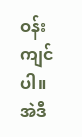ဝန်းကျင်ပါ။ အဲဒီ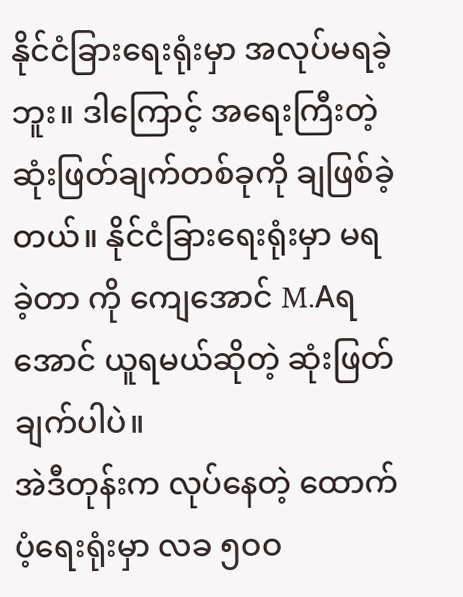နိုင်ငံခြားရေးရုံးမှာ အလုပ်မရခဲ့ဘူး။ ဒါကြောင့် အရေးကြီးတဲ့ ဆုံးဖြတ်ချက်တစ်ခုကို ချဖြစ်ခဲ့တယ်။ နိုင်ငံခြားရေးရုံးမှာ မရခဲ့တာ ကို ကျေအောင် M.Aရအောင် ယူရမယ်ဆိုတဲ့ ဆုံးဖြတ်ချက်ပါပဲ။
အဲဒီတုန်းက လုပ်နေတဲ့ ထောက်ပံ့ရေးရုံးမှာ လခ ၅ဝဝ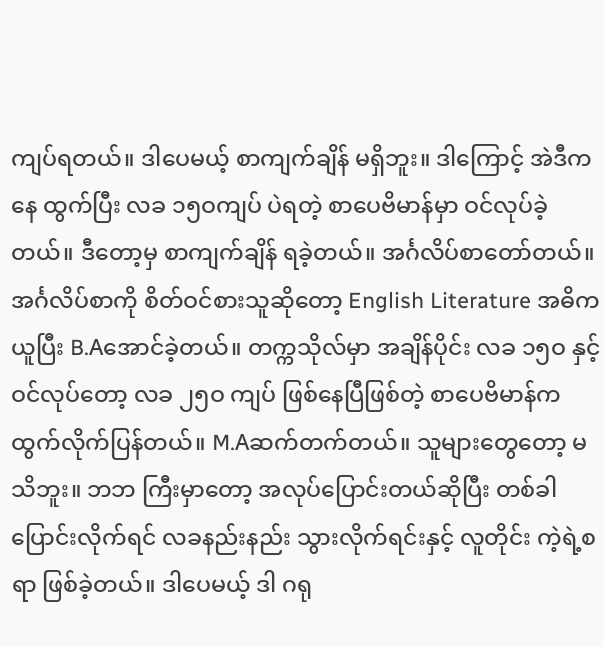ကျပ်ရတယ်။ ဒါပေမယ့် စာကျက်ချိန် မရှိဘူး။ ဒါကြောင့် အဲဒီကနေ ထွက်ပြီး လခ ၁၅ဝကျပ် ပဲရတဲ့ စာပေဗိမာန်မှာ ဝင်လုပ်ခဲ့တယ်။ ဒီတော့မှ စာကျက်ချိန် ရခဲ့တယ်။ အင်္ဂလိပ်စာတော်တယ်။ အင်္ဂလိပ်စာကို စိတ်ဝင်စားသူဆိုတော့ English Literature အဓိက ယူပြီး B.Aအောင်ခဲ့တယ်။ တက္ကသိုလ်မှာ အချိန်ပိုင်း လခ ၁၅ဝ နှင့် ဝင်လုပ်တော့ လခ ၂၅ဝ ကျပ် ဖြစ်နေပြီဖြစ်တဲ့ စာပေဗိမာန်က ထွက်လိုက်ပြန်တယ်။ M.Aဆက်တက်တယ်။ သူများတွေတော့ မသိဘူး။ ဘဘ ကြီးမှာတော့ အလုပ်ပြောင်းတယ်ဆိုပြီး တစ်ခါပြောင်းလိုက်ရင် လခနည်းနည်း သွားလိုက်ရင်းနှင့် လူတိုင်း ကဲ့ရဲ့စရာ ဖြစ်ခဲ့တယ်။ ဒါပေမယ့် ဒါ ဂရု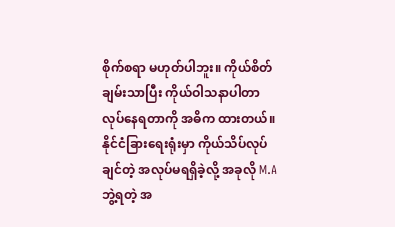စိုက်စရာ မဟုတ်ပါဘူး။ ကိုယ်စိတ်ချမ်းသာပြီး ကိုယ်ဝါသနာပါတာ လုပ်နေရတာကို အဓိက ထားတယ်။
နိုင်ငံခြားရေးရုံးမှာ ကိုယ်သိပ်လုပ်ချင်တဲ့ အလုပ်မရရှိခဲ့လို့ အခုလို M.Aဘွဲ့ရတဲ့ အ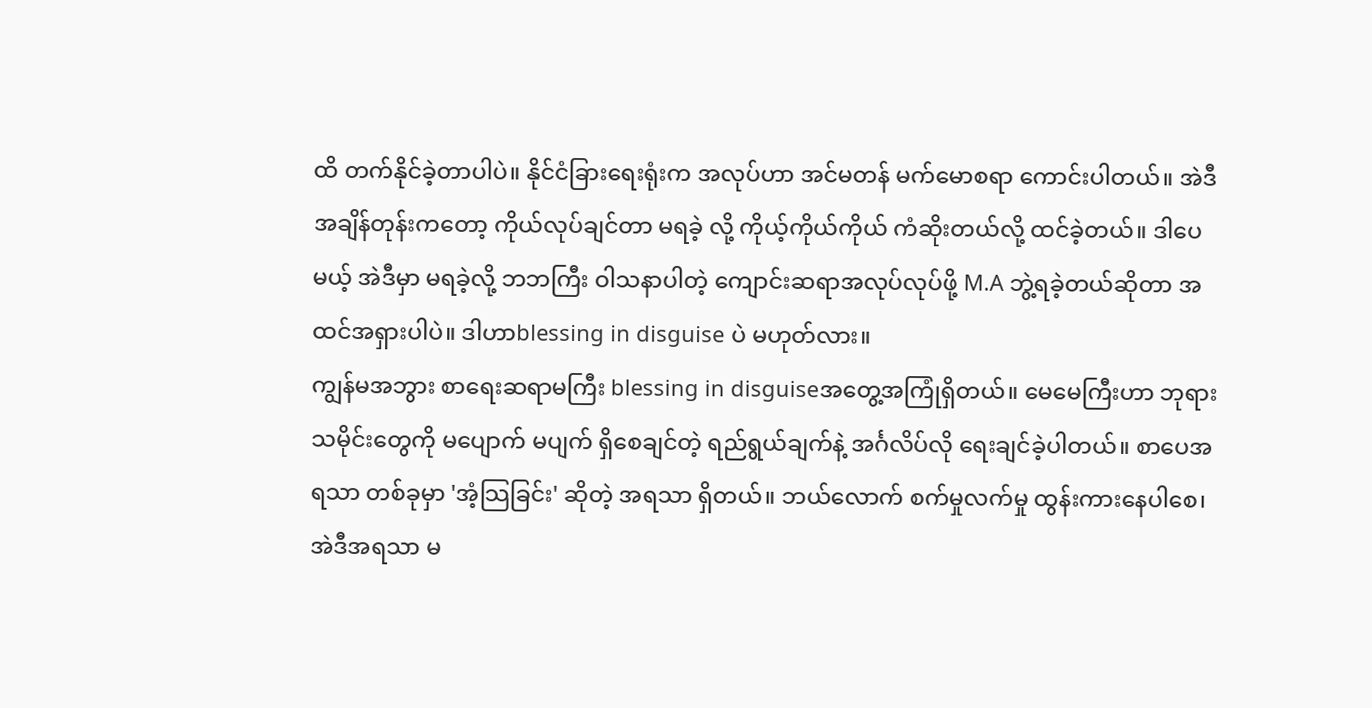ထိ တက်နိုင်ခဲ့တာပါပဲ။ နိုင်ငံခြားရေးရုံးက အလုပ်ဟာ အင်မတန် မက်မောစရာ ကောင်းပါတယ်။ အဲဒီအချိန်တုန်းကတော့ ကိုယ်လုပ်ချင်တာ မရခဲ့ လို့ ကိုယ့်ကိုယ်ကိုယ် ကံဆိုးတယ်လို့ ထင်ခဲ့တယ်။ ဒါပေမယ့် အဲဒီမှာ မရခဲ့လို့ ဘဘကြီး ဝါသနာပါတဲ့ ကျောင်းဆရာအလုပ်လုပ်ဖို့ M.A ဘွဲ့ရခဲ့တယ်ဆိုတာ အထင်အရှားပါပဲ။ ဒါဟာblessing in disguise ပဲ မဟုတ်လား။
ကျွန်မအဘွား စာရေးဆရာမကြီး blessing in disguiseအတွေ့အကြုံရှိတယ်။ မေမေကြီးဟာ ဘုရားသမိုင်းတွေကို မပျောက် မပျက် ရှိစေချင်တဲ့ ရည်ရွယ်ချက်နဲ့ အင်္ဂလိပ်လို ရေးချင်ခဲ့ပါတယ်။ စာပေအရသာ တစ်ခုမှာ 'အံ့သြခြင်း' ဆိုတဲ့ အရသာ ရှိတယ်။ ဘယ်လောက် စက်မှုလက်မှု ထွန်းကားနေပါစေ၊ အဲဒီအရသာ မ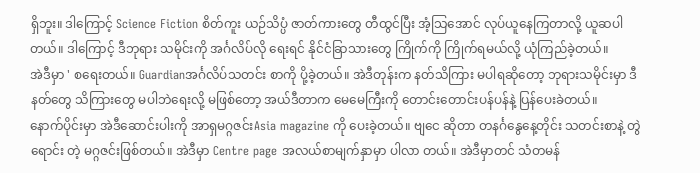ရှိဘူး။ ဒါကြောင့် Science Fiction စိတ်ကူး ယဉ်သိပ္ပံ ဇာတ်ကားတွေ တီထွင်ပြီး အံ့သြအောင် လုပ်ယူနေကြတာလို့ ယူဆပါ တယ်။ ဒါကြောင့် ဒီဘုရား သမိုင်းကို အင်္ဂလိပ်လို ရေးရင် နိုင်ငံခြာသားတွေ ကြိုက်ကို ကြိုက်ရမယ်လို့ ယုံကြည်ခဲ့တယ်။
အဲဒီမှာ ' စရေးတယ်။ Guardianအင်္ဂလိပ်သတင်း စာကို ပို့ခဲ့တယ်။ အဲဒီတုန်းက နတ်သိကြား မပါရဆိုတော့ ဘုရားသမိုင်းမှာ ဒီနတ်တွေ သိကြားတွေ မပါဘဲရေးလို့ မဖြစ်တော့ အယ်ဒီတာက မေမေကြီးကို တောင်းတောင်းပန်ပန်နဲ့ ပြန်ပေးခဲတယ်။
နောက်ပိုင်းမှာ အဲဒီဆောင်းပါးကို အာရှမဂ္ဂဇင်းAsia magazine ကို ပေးခဲ့တယ်။ ဗျငေ ဆိုတာ တနင်္ဂနွေနေ့တိုင်း သတင်းစာနဲ့ တွဲရောင်း တဲ့ မဂ္ဂဇင်းဖြစ်တယ်။ အဲဒီမှာ Centre page အလယ်စာမျက်နှာမှာ ပါလာ တယ်။ အဲဒီမှာတင် သံတမန်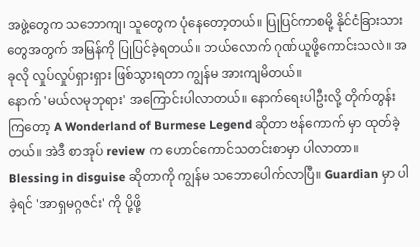အဖွဲ့တွေက သဘောကျ၊ သူတွေက ပုံနေတော့တယ်။ ပြုပြင်ကာစမို့ နိုင်ငံခြားသား တွေအတွက် အမြန်ကို ပြုပြင်ခဲ့ရတယ်။ ဘယ်လောက် ဂုဏ်ယူဖို့ကောင်းသလဲ။ အခုလို လှုပ်လှုပ်ရှားရှား ဖြစ်သွားရတာ ကျွန်မ အားကျမိတယ်။
နောက် 'မယ်လမုဘုရား' အကြောင်းပါလာတယ်။ နောက်ရေးပါဦးလို့ တိုက်တွန်းကြတော့ A Wonderland of Burmese Legend ဆိုတာ ဗန်ကောက် မှာ ထုတ်ခဲ့တယ်။ အဲဒီ စာအုပ် review က ဟောင်ကောင်သတင်းစာမှာ ပါလာတာ။
Blessing in disguise ဆိုတာကို ကျွန်မ သဘောပေါက်လာပြီ။ Guardian မှာ ပါခဲ့ရင် 'အာရှမဂ္ဂဇင်း' ကို ပို့ဖို့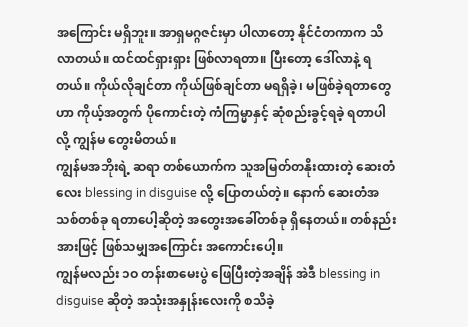အကြောင်း မရှိဘူး။ အာရှမဂ္ဂဇင်းမှာ ပါလာတော့ နိုင်ငံတကာက သိလာတယ်။ ထင်ထင်ရှားရှား ဖြစ်လာရတာ။ ပြီးတော့ ဒေါ်လာနဲ့ ရတယ်။ ကိုယ်လိုချင်တာ ကိုယ်ဖြစ်ချင်တာ မရရှိခဲ့၊ မဖြစ်ခဲ့ရတာတွေဟာ ကိုယ့်အတွက် ပိုကောင်းတဲ့ ကံကြမ္မာနှင့် ဆုံစည်းခွင့်ရခဲ့ ရတာပါလို့ ကျွန်မ တွေးမိတယ်။
ကျွန်မအဘိုးရဲ့ ဆရာ တစ်ယောက်က သူအမြတ်တနိုးထားတဲ့ ဆေးတံ လေး blessing in disguise လို့ ပြောတယ်တဲ့။ နောက် ဆေးတံအသစ်တစ်ခု ရတာပေါ့ဆိုတဲ့ အတွေးအခေါ်တစ်ခု ရှိနေတယ်။ တစ်နည်းအားဖြင့် ဖြစ်သမျှအကြောင်း အကောင်းပေါ့။
ကျွန်မလည်း ၁ဝ တန်းစာမေးပွဲ ဖြေပြီးတဲ့အချိန် အဲဒီ blessing in disguise ဆိုတဲ့ အသုံးအနှုန်းလေးကို စသိခဲ့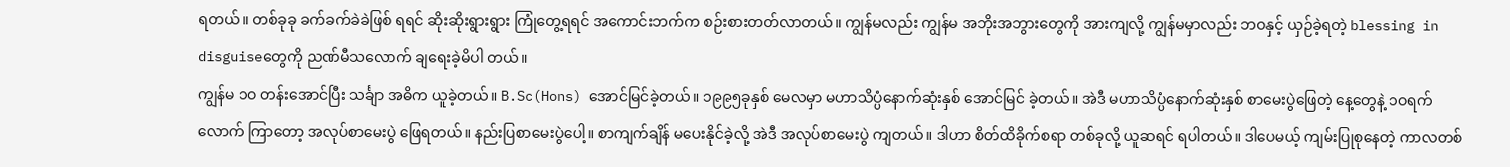ရတယ်။ တစ်ခုခု ခက်ခက်ခဲခဲဖြစ် ရရင် ဆိုးဆိုးရွားရွား ကြုံတွေ့ရရင် အကောင်းဘက်က စဉ်းစားတတ်လာတယ်။ ကျွန်မလည်း ကျွန်မ အဘိုးအဘွားတွေကို အားကျလို့ ကျွန်မမှာလည်း ဘဝနှင့် ယှဉ်ခဲ့ရတဲ့ blessing in disguiseတွေကို ညဏ်မီသလောက် ချရေးခဲ့မိပါ တယ်။
ကျွန်မ ၁ဝ တန်းအောင်ပြီး သင်္ချာ အဓိက ယူခဲ့တယ်။ B.Sc(Hons) အောင်မြင်ခဲ့တယ်။ ၁၉၉၅ခုနှစ် မေလမှာ မဟာသိပ္ပံနောက်ဆုံးနှစ် အောင်မြင် ခဲ့တယ်။ အဲဒီ မဟာသိပ္ပံနောက်ဆုံးနှစ် စာမေးပွဲဖြေတဲ့ နေ့တွေနဲ့ ၁ဝရက်လောက် ကြာတော့ အလုပ်စာမေးပွဲ ဖြေရတယ်။ နည်းပြစာမေးပွဲပေါ့။ စာကျက်ချိန် မပေးနိုင်ခဲ့လို့ အဲဒီ အလုပ်စာမေးပွဲ ကျတယ်။ ဒါဟာ စိတ်ထိခိုက်စရာ တစ်ခုလို့ ယူဆရင် ရပါတယ်။ ဒါပေမယ့် ကျမ်းပြုစုနေတဲ့ ကာလတစ်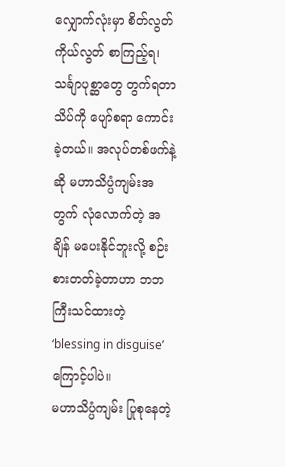လျှောက်လုံးမှာ စိတ်လွတ်ကိုယ်လွတ် စာကြည့်ရ၊ သင်္ချာပုစ္ဆာတွေ တွက်ရတာ သိပ်ကို ပျော်စရာ ကောင်းခဲ့တယ်။ အလုပ်တစ်ဖက်နဲ့ဆို မဟာသိပ္ပံကျမ်းအတွက် လုံလောက်တဲ့ အချိန် မပေးနိုင်ဘူးလို့ စဉ်းစားတတ်ခဲ့တာဟာ ဘဘကြီးသင်ထားတဲ့ ‘blessing in disguise’ ကြောင့်ပါပဲ။
မဟာသိပ္ပံကျမ်း ပြုစုနေတဲ့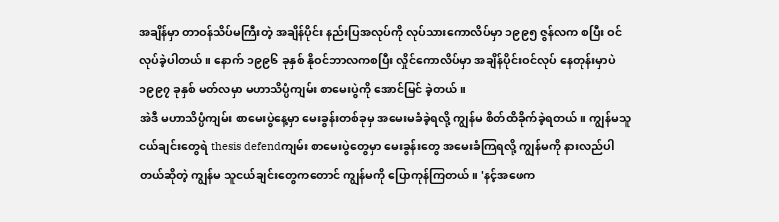အချိန်မှာ တာဝန်သိပ်မကြီးတဲ့ အချိန်ပိုင်း နည်းပြအလုပ်ကို လုပ်သားကောလိပ်မှာ ၁၉၉၅ ဇွန်လက စပြီး ဝင်လုပ်ခဲ့ပါတယ်။ နောက် ၁၉၉၆ ခုနှစ် နိုဝင်ဘာလကစပြီး လှိုင်ကောလိပ်မှာ အချိန်ပိုင်းဝင်လုပ် နေတုန်းမှာပဲ ၁၉၉၇ ခုနှစ် မတ်လမှာ မဟာသိပ္ပံကျမ်း စာမေးပွဲကို အောင်မြင် ခဲ့တယ်။
အဲဒီ မဟာသိပ္ပံကျမ်း စာမေးပွဲနေ့မှာ မေးခွန်းတစ်ခုမှ အမေးမခံခဲ့ရလို့ ကျွန်မ စိတ်ထိခိုက်ခဲ့ရတယ်။ ကျွန်မသူငယ်ချင်းတွေရဲ thesis defendကျမ်း စာမေးပွဲတွေမှာ မေးခွန်းတွေ အမေးခံကြရလို့ ကျွန်မကို နားလည်ပါတယ်ဆိုတဲ့ ကျွန်မ သူငယ်ချင်းတွေကတောင် ကျွန်မကို ပြောကုန်ကြတယ်။ 'နင့်အဖေက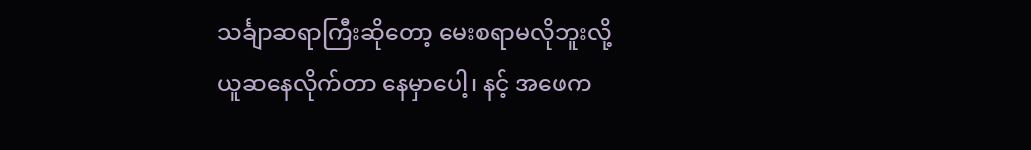သင်္ချာဆရာကြီးဆိုတော့ မေးစရာမလိုဘူးလို့ ယူဆနေလိုက်တာ နေမှာပေါ့၊ နင့် အဖေက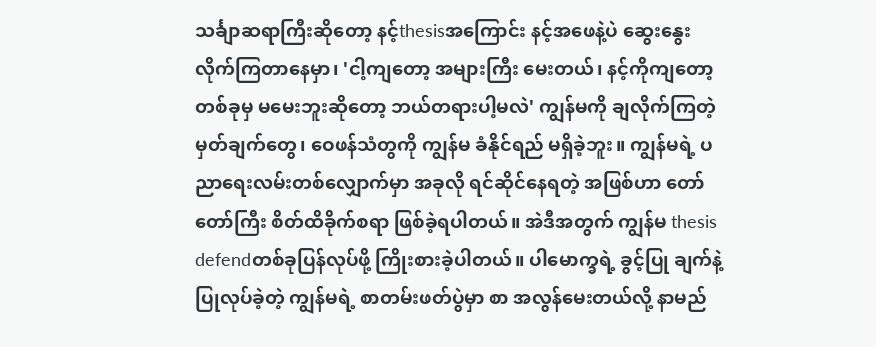သင်္ချာဆရာကြီးဆိုတော့ နင့်thesisအကြောင်း နင့်အဖေနဲ့ပဲ ဆွေးနွေး လိုက်ကြတာနေမှာ၊ 'ငါ့ကျတော့ အများကြီး မေးတယ်၊ နင့်ကိုကျတော့ တစ်ခုမှ မမေးဘူးဆိုတော့ ဘယ်တရားပါ့မလဲ' ကျွန်မကို ချလိုက်ကြတဲ့ မှတ်ချက်တွေ၊ ဝေဖန်သံတွကို ကျွန်မ ခံနိုင်ရည် မရှိခဲ့ဘူး။ ကျွန်မရဲ့ ပညာရေးလမ်းတစ်လျှောက်မှာ အခုလို ရင်ဆိုင်နေရတဲ့ အဖြစ်ဟာ တော်တော်ကြီး စိတ်ထိခိုက်စရာ ဖြစ်ခဲ့ရပါတယ်။ အဲဒီအတွက် ကျွန်မ thesis defendတစ်ခုပြန်လုပ်ဖို့ ကြိုးစားခဲ့ပါတယ်။ ပါမောက္ခရဲ့ ခွင့်ပြု ချက်နဲ့ ပြုလုပ်ခဲ့တဲ့ ကျွန်မရဲ့ စာတမ်းဖတ်ပွဲမှာ စာ အလွန်မေးတယ်လို့ နာမည်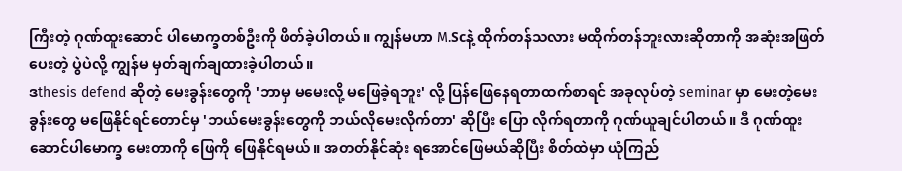ကြီးတဲ့ ဂုဏ်ထူးဆောင် ပါမောက္ခတစ်ဦးကို ဖိတ်ခဲ့ပါတယ်။ ကျွန်မဟာ M.Scနဲ့ ထိုက်တန်သလား မထိုက်တန်ဘူးလားဆိုတာကို အဆုံးအဖြတ်ပေးတဲ့ ပွဲပဲလို့ ကျွန်မ မှတ်ချက်ချထားခဲ့ပါတယ်။
ဒthesis defend ဆိုတဲ့ မေးခွန်းတွေကို 'ဘာမှ မမေးလို့ မဖြေခဲ့ရဘူး' လို့ ပြန်ဖြေနေရတာထက်စာရင် အခုလုပ်တဲ့ seminar မှာ မေးတဲ့မေးခွန်းတွေ မဖြေနိုင်ရင်တောင်မှ 'ဘယ်မေးခွန်းတွေကို ဘယ်လိုမေးလိုက်တာ' ဆိုပြီး ပြော လိုက်ရတာကို ဂုဏ်ယူချင်ပါတယ်။ ဒီ ဂုဏ်ထူးဆောင်ပါမောက္ခ မေးတာကို ဖြေကို ဖြေနိုင်ရမယ်။ အတတ်နိုင်ဆုံး ရအောင်ဖြေမယ်ဆိုပြီး စိတ်ထဲမှာ ယုံကြည်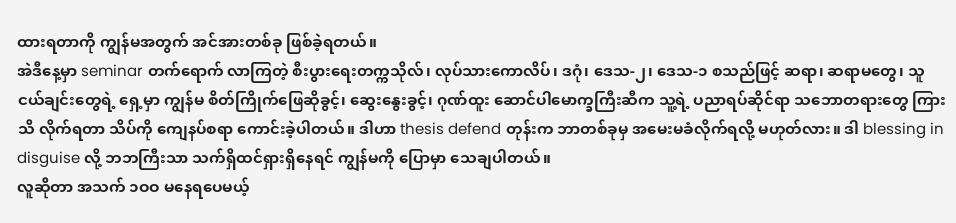ထားရတာကို ကျွန်မအတွက် အင်အားတစ်ခု ဖြစ်ခဲ့ရတယ်။
အဲဒီနေ့မှာ seminar တက်ရောက် လာကြတဲ့ စီးပွားရေးတက္ကသိုလ်၊ လုပ်သားကောလိပ်၊ ဒဂုံ၊ ဒေသ-၂၊ ဒေသ-၁ စသည်ဖြင့် ဆရာ၊ ဆရာမတွေ၊ သူငယ်ချင်းတွေရဲ့ ရှေ့မှာ ကျွန်မ စိတ်ကြိုက်ဖြေဆိုခွင့်၊ ဆွေးနွေးခွင့်၊ ဂုဏ်ထူး ဆောင်ပါမောက္ခကြီးဆီက သူ့ရဲ့ ပညာရပ်ဆိုင်ရာ သဘောတရားတွေ ကြားသိ လိုက်ရတာ သိပ်ကို ကျေနပ်စရာ ကောင်းခဲ့ပါတယ်။ ဒါဟာ thesis defend တုန်းက ဘာတစ်ခုမှ အမေးမခံလိုက်ရလို့ မဟုတ်လား။ ဒါ blessing in disguise လို့ ဘဘကြီးသာ သက်ရှိထင်ရှားရှိနေရင် ကျွန်မကို ပြောမှာ သေချပါတယ်။
လူဆိုတာ အသက် ၁ဝဝ မနေရပေမယ့်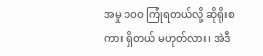အမှု ၁ဝဝ ကြုံရတယ်လို့ ဆိုရိုးစကား ရှိတယ် မဟုတ်လား၊ အဲဒီ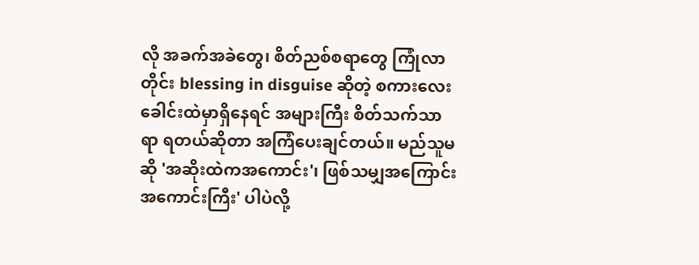လို အခက်အခဲတွေ၊ စိတ်ညစ်စရာတွေ ကြုံလာတိုင်း blessing in disguise ဆိုတဲ့ စကားလေး ခေါင်းထဲမှာရှိနေရင် အများကြီး စိတ်သက်သာရာ ရတယ်ဆိုတာ အကြံပေးချင်တယ်။ မည်သူမဆို 'အဆိုးထဲကအကောင်း'၊ ဖြစ်သမျှအကြောင်း အကောင်းကြီး' ပါပဲလို့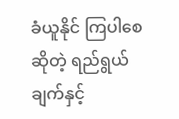ခံယူနိုင် ကြပါစေဆိုတဲ့ ရည်ရွယ်ချက်နှင့်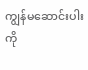ကျွန်မဆောင်းပါးကို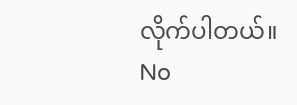လိုက်ပါတယ်။
No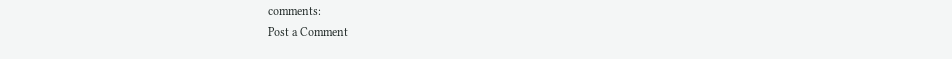comments:
Post a Comment